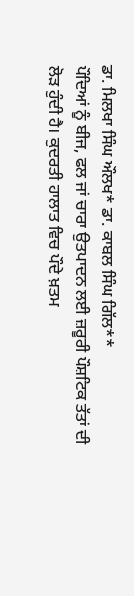ਡਾ. ਮਿਲਖਾ ਸਿੰਘ ਔਲਖ* ਡਾ. ਕਾਬਲ ਸਿੰਘ ਗਿੱਲ**
ਪੌਦਿਆਂ ਨੂੰ ਬੀਜ, ਫਲ ਜਾਂ ਚਾਰਾ ਉਤਪਾਦਨ ਲਈ ਜ਼ਰੂਰੀ ਪੌਸ਼ਟਿਕ ਤੱਤਾਂ ਦੀ ਲੋੜ ਹੁੰਦੀ ਹੈ। ਕੁਦਰਤੀ ਹਾਲਾਤ ਵਿਚ ਪੌਦੇ ਖ਼ਤਮ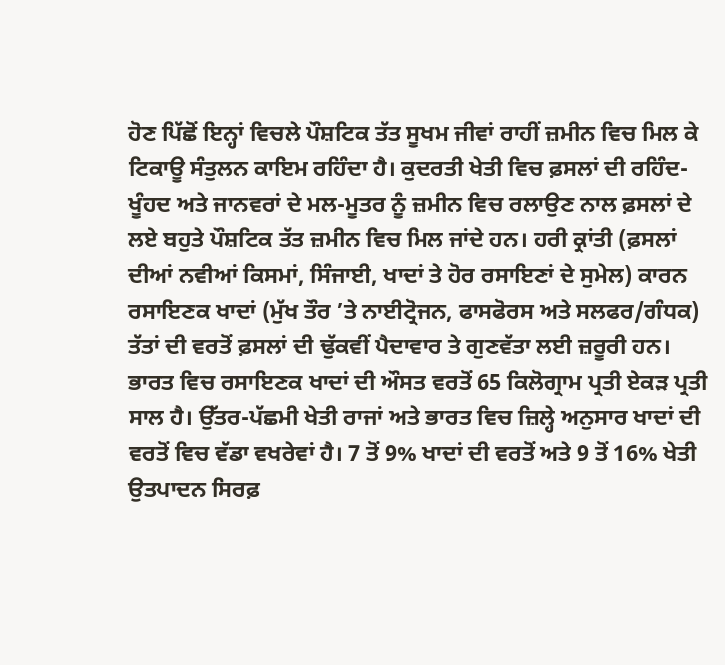ਹੋਣ ਪਿੱਛੋਂ ਇਨ੍ਹਾਂ ਵਿਚਲੇ ਪੌਸ਼ਟਿਕ ਤੱਤ ਸੂਖਮ ਜੀਵਾਂ ਰਾਹੀਂ ਜ਼ਮੀਨ ਵਿਚ ਮਿਲ ਕੇ ਟਿਕਾਊ ਸੰਤੁਲਨ ਕਾਇਮ ਰਹਿੰਦਾ ਹੈ। ਕੁਦਰਤੀ ਖੇਤੀ ਵਿਚ ਫ਼ਸਲਾਂ ਦੀ ਰਹਿੰਦ-ਖੂੰਹਦ ਅਤੇ ਜਾਨਵਰਾਂ ਦੇ ਮਲ-ਮੂਤਰ ਨੂੰ ਜ਼ਮੀਨ ਵਿਚ ਰਲਾਉਣ ਨਾਲ ਫ਼ਸਲਾਂ ਦੇ ਲਏ ਬਹੁਤੇ ਪੌਸ਼ਟਿਕ ਤੱਤ ਜ਼ਮੀਨ ਵਿਚ ਮਿਲ ਜਾਂਦੇ ਹਨ। ਹਰੀ ਕ੍ਰਾਂਤੀ (ਫ਼ਸਲਾਂ ਦੀਆਂ ਨਵੀਆਂ ਕਿਸਮਾਂ, ਸਿੰਜਾਈ, ਖਾਦਾਂ ਤੇ ਹੋਰ ਰਸਾਇਣਾਂ ਦੇ ਸੁਮੇਲ) ਕਾਰਨ ਰਸਾਇਣਕ ਖਾਦਾਂ (ਮੁੱਖ ਤੌਰ ’ਤੇ ਨਾਈਟ੍ਰੋਜਨ, ਫਾਸਫੋਰਸ ਅਤੇ ਸਲਫਰ/ਗੰਧਕ) ਤੱਤਾਂ ਦੀ ਵਰਤੋਂ ਫ਼ਸਲਾਂ ਦੀ ਢੁੱਕਵੀਂ ਪੈਦਾਵਾਰ ਤੇ ਗੁਣਵੱਤਾ ਲਈ ਜ਼ਰੂਰੀ ਹਨ। ਭਾਰਤ ਵਿਚ ਰਸਾਇਣਕ ਖਾਦਾਂ ਦੀ ਔਸਤ ਵਰਤੋਂ 65 ਕਿਲੋਗ੍ਰਾਮ ਪ੍ਰਤੀ ਏਕੜ ਪ੍ਰਤੀ ਸਾਲ ਹੈ। ਉੱਤਰ-ਪੱਛਮੀ ਖੇਤੀ ਰਾਜਾਂ ਅਤੇ ਭਾਰਤ ਵਿਚ ਜ਼ਿਲ੍ਹੇ ਅਨੁਸਾਰ ਖਾਦਾਂ ਦੀ ਵਰਤੋਂ ਵਿਚ ਵੱਡਾ ਵਖਰੇਵਾਂ ਹੈ। 7 ਤੋਂ 9% ਖਾਦਾਂ ਦੀ ਵਰਤੋਂ ਅਤੇ 9 ਤੋਂ 16% ਖੇਤੀ ਉਤਪਾਦਨ ਸਿਰਫ਼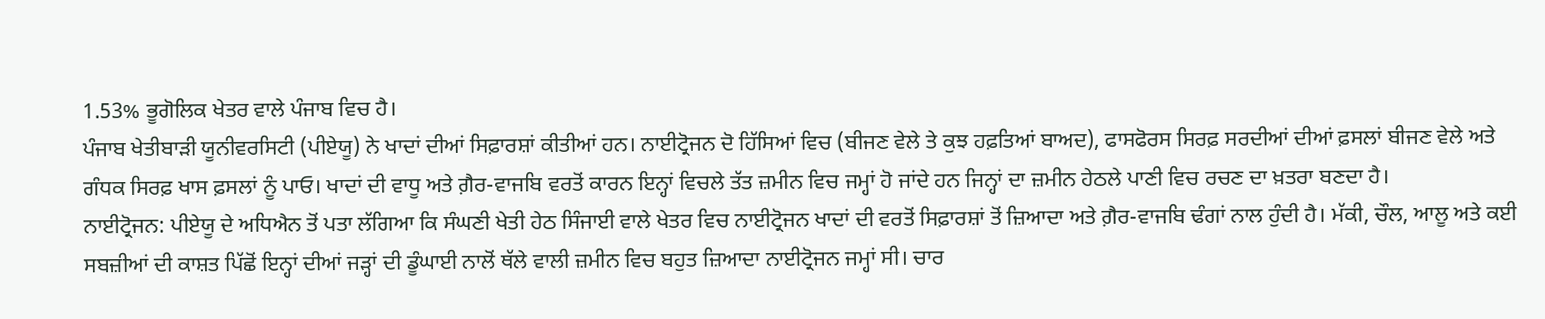1.53% ਭੂਗੋਲਿਕ ਖੇਤਰ ਵਾਲੇ ਪੰਜਾਬ ਵਿਚ ਹੈ।
ਪੰਜਾਬ ਖੇਤੀਬਾੜੀ ਯੂਨੀਵਰਸਿਟੀ (ਪੀਏਯੂ) ਨੇ ਖਾਦਾਂ ਦੀਆਂ ਸਿਫ਼ਾਰਸ਼ਾਂ ਕੀਤੀਆਂ ਹਨ। ਨਾਈਟ੍ਰੋਜਨ ਦੋ ਹਿੱਸਿਆਂ ਵਿਚ (ਬੀਜਣ ਵੇਲੇ ਤੇ ਕੁਝ ਹਫ਼ਤਿਆਂ ਬਾਅਦ), ਫਾਸਫੋਰਸ ਸਿਰਫ਼ ਸਰਦੀਆਂ ਦੀਆਂ ਫ਼ਸਲਾਂ ਬੀਜਣ ਵੇਲੇ ਅਤੇ ਗੰਧਕ ਸਿਰਫ਼ ਖਾਸ ਫ਼ਸਲਾਂ ਨੂੰ ਪਾਓ। ਖਾਦਾਂ ਦੀ ਵਾਧੂ ਅਤੇ ਗ਼ੈਰ-ਵਾਜਬਿ ਵਰਤੋਂ ਕਾਰਨ ਇਨ੍ਹਾਂ ਵਿਚਲੇ ਤੱਤ ਜ਼ਮੀਨ ਵਿਚ ਜਮ੍ਹਾਂ ਹੋ ਜਾਂਦੇ ਹਨ ਜਿਨ੍ਹਾਂ ਦਾ ਜ਼ਮੀਨ ਹੇਠਲੇ ਪਾਣੀ ਵਿਚ ਰਚਣ ਦਾ ਖ਼ਤਰਾ ਬਣਦਾ ਹੈ।
ਨਾਈਟ੍ਰੋਜਨ: ਪੀਏਯੂ ਦੇ ਅਧਿਐਨ ਤੋਂ ਪਤਾ ਲੱਗਿਆ ਕਿ ਸੰਘਣੀ ਖੇਤੀ ਹੇਠ ਸਿੰਜਾਈ ਵਾਲੇ ਖੇਤਰ ਵਿਚ ਨਾਈਟ੍ਰੋਜਨ ਖਾਦਾਂ ਦੀ ਵਰਤੋਂ ਸਿਫ਼ਾਰਸ਼ਾਂ ਤੋਂ ਜ਼ਿਆਦਾ ਅਤੇ ਗ਼ੈਰ-ਵਾਜਬਿ ਢੰਗਾਂ ਨਾਲ ਹੁੰਦੀ ਹੈ। ਮੱਕੀ, ਚੌਲ, ਆਲੂ ਅਤੇ ਕਈ ਸਬਜ਼ੀਆਂ ਦੀ ਕਾਸ਼ਤ ਪਿੱਛੋਂ ਇਨ੍ਹਾਂ ਦੀਆਂ ਜੜ੍ਹਾਂ ਦੀ ਡੂੰਘਾਈ ਨਾਲੋਂ ਥੱਲੇ ਵਾਲੀ ਜ਼ਮੀਨ ਵਿਚ ਬਹੁਤ ਜ਼ਿਆਦਾ ਨਾਈਟ੍ਰੋਜਨ ਜਮ੍ਹਾਂ ਸੀ। ਚਾਰ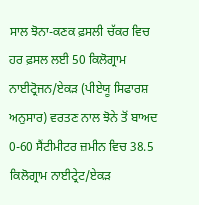ਸਾਲ ਝੋਨਾ-ਕਣਕ ਫ਼ਸਲੀ ਚੱਕਰ ਵਿਚ ਹਰ ਫ਼ਸਲ ਲਈ 50 ਕਿਲੋਗ੍ਰਾਮ ਨਾਈਟ੍ਰੋਜਨ/ਏਕੜ (ਪੀਏਯੂ ਸਿਫਾਰਸ਼ ਅਨੁਸਾਰ) ਵਰਤਣ ਨਾਲ ਝੋਨੇ ਤੋਂ ਬਾਅਦ 0-60 ਸੈਂਟੀਮੀਟਰ ਜ਼ਮੀਨ ਵਿਚ 38.5 ਕਿਲੋਗ੍ਰਾਮ ਨਾਈਟ੍ਰੇਟ/ਏਕੜ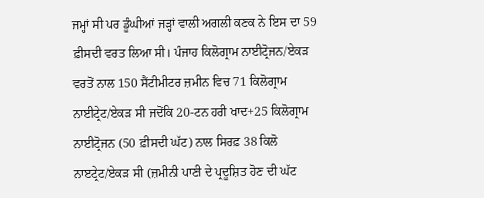ਜਮ੍ਹਾਂ ਸੀ ਪਰ ਡੂੰਘੀਆਂ ਜੜ੍ਹਾਂ ਵਾਲੀ ਅਗਲੀ ਕਣਕ ਨੇ ਇਸ ਦਾ 59 ਫ਼ੀਸਦੀ ਵਰਤ ਲਿਆ ਸੀ। ਪੰਜਾਹ ਕਿਲੋਗ੍ਰਾਮ ਨਾਈਟ੍ਰੋਜਨ/ਏਕੜ ਵਰਤੋਂ ਨਾਲ 150 ਸੈਂਟੀਮੀਟਰ ਜ਼ਮੀਨ ਵਿਚ 71 ਕਿਲੋਗ੍ਰਾਮ ਨਾਈਟ੍ਰੇਟ/ਏਕੜ ਸੀ ਜਦੋਂਕਿ 20-ਟਨ ਹਰੀ ਖਾਦ+25 ਕਿਲੋਗ੍ਰਾਮ ਨਾਈਟ੍ਰੋਜਨ (50 ਫ਼ੀਸਦੀ ਘੱਟ) ਨਾਲ ਸਿਰਫ਼ 38 ਕਿਲੋ ਨਾੲਟ੍ਰੇਟ/ਏਕੜ ਸੀ (ਜ਼ਮੀਨੀ ਪਾਣੀ ਦੇ ਪ੍ਰਦੂਸ਼ਿਤ ਹੋਣ ਦੀ ਘੱਟ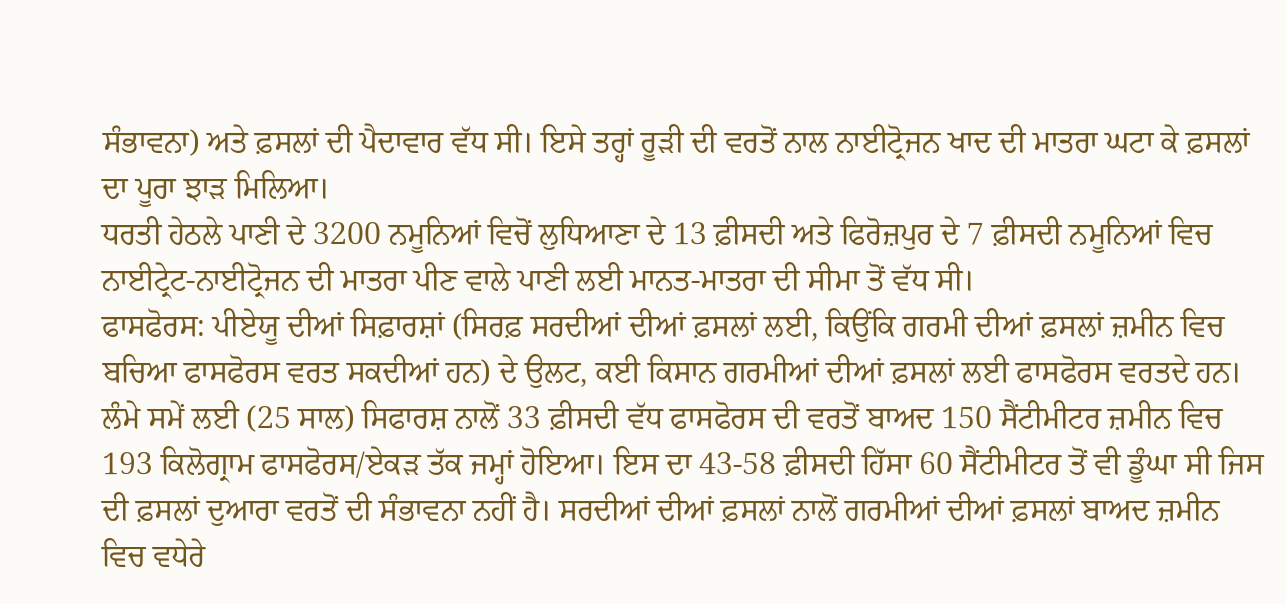ਸੰਭਾਵਨਾ) ਅਤੇ ਫ਼ਸਲਾਂ ਦੀ ਪੈਦਾਵਾਰ ਵੱਧ ਸੀ। ਇਸੇ ਤਰ੍ਹਾਂ ਰੂੜੀ ਦੀ ਵਰਤੋਂ ਨਾਲ ਨਾਈਟ੍ਰੋਜਨ ਖਾਦ ਦੀ ਮਾਤਰਾ ਘਟਾ ਕੇ ਫ਼ਸਲਾਂ ਦਾ ਪੂਰਾ ਝਾੜ ਮਿਲਿਆ।
ਧਰਤੀ ਹੇਠਲੇ ਪਾਣੀ ਦੇ 3200 ਨਮੂਨਿਆਂ ਵਿਚੋਂ ਲੁਧਿਆਣਾ ਦੇ 13 ਫ਼ੀਸਦੀ ਅਤੇ ਫਿਰੋਜ਼ਪੁਰ ਦੇ 7 ਫ਼ੀਸਦੀ ਨਮੂਨਿਆਂ ਵਿਚ ਨਾਈਟ੍ਰੇਟ-ਨਾਈਟ੍ਰੋਜਨ ਦੀ ਮਾਤਰਾ ਪੀਣ ਵਾਲੇ ਪਾਣੀ ਲਈ ਮਾਨਤ-ਮਾਤਰਾ ਦੀ ਸੀਮਾ ਤੋਂ ਵੱਧ ਸੀ।
ਫਾਸਫੋਰਸ: ਪੀਏਯੂ ਦੀਆਂ ਸਿਫ਼ਾਰਸ਼ਾਂ (ਸਿਰਫ਼ ਸਰਦੀਆਂ ਦੀਆਂ ਫ਼ਸਲਾਂ ਲਈ, ਕਿਉਂਕਿ ਗਰਮੀ ਦੀਆਂ ਫ਼ਸਲਾਂ ਜ਼ਮੀਨ ਵਿਚ ਬਚਿਆ ਫਾਸਫੋਰਸ ਵਰਤ ਸਕਦੀਆਂ ਹਨ) ਦੇ ਉਲਟ, ਕਈ ਕਿਸਾਨ ਗਰਮੀਆਂ ਦੀਆਂ ਫ਼ਸਲਾਂ ਲਈ ਫਾਸਫੋਰਸ ਵਰਤਦੇ ਹਨ। ਲੰਮੇ ਸਮੇਂ ਲਈ (25 ਸਾਲ) ਸਿਫਾਰਸ਼ ਨਾਲੋਂ 33 ਫ਼ੀਸਦੀ ਵੱਧ ਫਾਸਫੋਰਸ ਦੀ ਵਰਤੋਂ ਬਾਅਦ 150 ਸੈਂਟੀਮੀਟਰ ਜ਼ਮੀਨ ਵਿਚ 193 ਕਿਲੋਗ੍ਰਾਮ ਫਾਸਫੋਰਸ/ਏਕੜ ਤੱਕ ਜਮ੍ਹਾਂ ਹੋਇਆ। ਇਸ ਦਾ 43-58 ਫ਼ੀਸਦੀ ਹਿੱਸਾ 60 ਸੈਂਟੀਮੀਟਰ ਤੋਂ ਵੀ ਡੂੰਘਾ ਸੀ ਜਿਸ ਦੀ ਫ਼ਸਲਾਂ ਦੁਆਰਾ ਵਰਤੋਂ ਦੀ ਸੰਭਾਵਨਾ ਨਹੀਂ ਹੈ। ਸਰਦੀਆਂ ਦੀਆਂ ਫ਼ਸਲਾਂ ਨਾਲੋਂ ਗਰਮੀਆਂ ਦੀਆਂ ਫ਼ਸਲਾਂ ਬਾਅਦ ਜ਼ਮੀਨ ਵਿਚ ਵਧੇਰੇ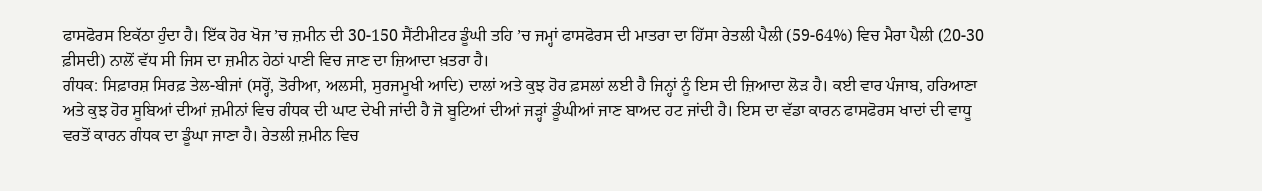ਫਾਸਫੋਰਸ ਇਕੱਠਾ ਹੁੰਦਾ ਹੈ। ਇੱਕ ਹੋਰ ਖੋਜ ’ਚ ਜ਼ਮੀਨ ਦੀ 30-150 ਸੈਂਟੀਮੀਟਰ ਡੂੰਘੀ ਤਹਿ ’ਚ ਜਮ੍ਹਾਂ ਫਾਸਫੋਰਸ ਦੀ ਮਾਤਰਾ ਦਾ ਹਿੱਸਾ ਰੇਤਲੀ ਪੈਲੀ (59-64%) ਵਿਚ ਮੈਰਾ ਪੈਲੀ (20-30 ਫ਼ੀਸਦੀ) ਨਾਲੋਂ ਵੱਧ ਸੀ ਜਿਸ ਦਾ ਜ਼ਮੀਨ ਹੇਠਾਂ ਪਾਣੀ ਵਿਚ ਜਾਣ ਦਾ ਜ਼ਿਆਦਾ ਖ਼ਤਰਾ ਹੈ।
ਗੰਧਕ: ਸਿਫ਼ਾਰਸ਼ ਸਿਰਫ਼ ਤੇਲ-ਬੀਜਾਂ (ਸਰ੍ਹੋਂ, ਤੋਰੀਆ, ਅਲਸੀ, ਸੁਰਜਮੂਖੀ ਆਦਿ) ਦਾਲਾਂ ਅਤੇ ਕੁਝ ਹੋਰ ਫ਼ਸਲਾਂ ਲਈ ਹੈ ਜਿਨ੍ਹਾਂ ਨੂੰ ਇਸ ਦੀ ਜ਼ਿਆਦਾ ਲੋੜ ਹੈ। ਕਈ ਵਾਰ ਪੰਜਾਬ, ਹਰਿਆਣਾ ਅਤੇ ਕੁਝ ਹੋਰ ਸੂਬਿਆਂ ਦੀਆਂ ਜ਼ਮੀਨਾਂ ਵਿਚ ਗੰਧਕ ਦੀ ਘਾਟ ਦੇਖੀ ਜਾਂਦੀ ਹੈ ਜੋ ਬੂਟਿਆਂ ਦੀਆਂ ਜੜ੍ਹਾਂ ਡੂੰਘੀਆਂ ਜਾਣ ਬਾਅਦ ਹਟ ਜਾਂਦੀ ਹੈ। ਇਸ ਦਾ ਵੱਡਾ ਕਾਰਨ ਫਾਸਫੋਰਸ ਖਾਦਾਂ ਦੀ ਵਾਧੂ ਵਰਤੋਂ ਕਾਰਨ ਗੰਧਕ ਦਾ ਡੂੰਘਾ ਜਾਣਾ ਹੈ। ਰੇਤਲੀ ਜ਼ਮੀਨ ਵਿਚ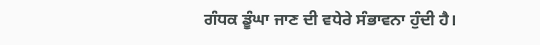ਗੰਧਕ ਡੂੰਘਾ ਜਾਣ ਦੀ ਵਧੇਰੇ ਸੰਭਾਵਨਾ ਹੁੰਦੀ ਹੈ।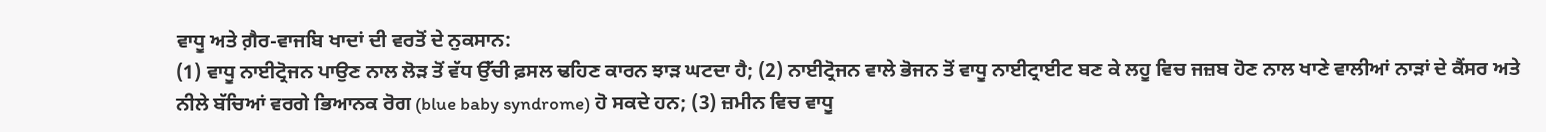ਵਾਧੂ ਅਤੇ ਗ਼ੈਰ-ਵਾਜਬਿ ਖਾਦਾਂ ਦੀ ਵਰਤੋਂ ਦੇ ਨੁਕਸਾਨ:
(1) ਵਾਧੂ ਨਾਈਟ੍ਰੋਜਨ ਪਾਉਣ ਨਾਲ ਲੋੜ ਤੋਂ ਵੱਧ ਉੱਚੀ ਫ਼ਸਲ ਢਹਿਣ ਕਾਰਨ ਝਾੜ ਘਟਦਾ ਹੈ; (2) ਨਾਈਟ੍ਰੋਜਨ ਵਾਲੇ ਭੋਜਨ ਤੋਂ ਵਾਧੂ ਨਾਈਟ੍ਰਾਈਟ ਬਣ ਕੇ ਲਹੂ ਵਿਚ ਜਜ਼ਬ ਹੋਣ ਨਾਲ ਖਾਣੇ ਵਾਲੀਆਂ ਨਾੜਾਂ ਦੇ ਕੈਂਸਰ ਅਤੇ ਨੀਲੇ ਬੱਚਿਆਂ ਵਰਗੇ ਭਿਆਨਕ ਰੋਗ (blue baby syndrome) ਹੋ ਸਕਦੇ ਹਨ; (3) ਜ਼ਮੀਨ ਵਿਚ ਵਾਧੂ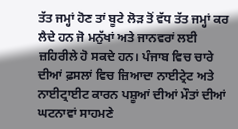ਤੱਤ ਜਮ੍ਹਾਂ ਹੋਣ ਤਾਂ ਬੂਟੇ ਲੋੜ ਤੋਂ ਵੱਧ ਤੱਤ ਜਮ੍ਹਾਂ ਕਰ ਲੈਦੇ ਹਨ ਜੋ ਮਨੁੱਖਾਂ ਅਤੇ ਜਾਨਵਰਾਂ ਲਈ ਜ਼ਹਿਰੀਲੇ ਹੋ ਸਕਦੇ ਹਨ। ਪੰਜਾਬ ਵਿਚ ਚਾਰੇ ਦੀਆਂ ਫ਼ਸਲਾਂ ਵਿਚ ਜ਼ਿਆਦਾ ਨਾਈਟ੍ਰੇਟ ਅਤੇ ਨਾਈਟ੍ਰਾਈਟ ਕਾਰਨ ਪਸ਼ੂਆਂ ਦੀਆਂ ਮੌਤਾਂ ਦੀਆਂ ਘਟਨਾਵਾਂ ਸਾਹਮਣੇ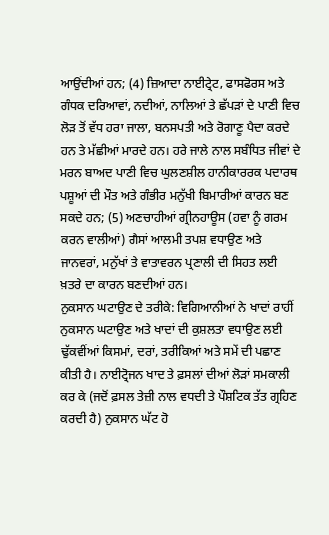ਆਉਂਦੀਆਂ ਹਨ; (4) ਜ਼ਿਆਦਾ ਨਾਈਟ੍ਰੇਟ, ਫਾਸਫੋਰਸ ਅਤੇ ਗੰਧਕ ਦਰਿਆਵਾਂ, ਨਦੀਆਂ, ਨਾਲਿਆਂ ਤੇ ਛੱਪੜਾਂ ਦੇ ਪਾਣੀ ਵਿਚ ਲੋੜ ਤੋਂ ਵੱਧ ਹਰਾ ਜਾਲਾ, ਬਨਸਪਤੀ ਅਤੇ ਰੋਗਾਣੂ ਪੈਦਾ ਕਰਦੇ ਹਨ ਤੇ ਮੱਛੀਆਂ ਮਾਰਦੇ ਹਨ। ਹਰੇ ਜਾਲੇ ਨਾਲ ਸਬੰਧਿਤ ਜੀਵਾਂ ਦੇ ਮਰਨ ਬਾਅਦ ਪਾਣੀ ਵਿਚ ਘੁਲਣਸ਼ੀਲ ਹਾਨੀਕਾਰਰਕ ਪਦਾਰਥ ਪਸ਼ੂਆਂ ਦੀ ਮੌਤ ਅਤੇ ਗੰਭੀਰ ਮਨੁੱਖੀ ਬਿਮਾਰੀਆਂ ਕਾਰਨ ਬਣ ਸਕਦੇ ਹਨ; (5) ਅਣਚਾਹੀਆਂ ਗ੍ਰੀਨਹਾਊਸ (ਹਵਾ ਨੂੰ ਗਰਮ ਕਰਨ ਵਾਲੀਆਂ) ਗੈਸਾਂ ਆਲਮੀ ਤਪਸ਼ ਵਧਾਉਣ ਅਤੇ ਜਾਨਵਰਾਂ, ਮਨੁੱਖਾਂ ਤੇ ਵਾਤਾਵਰਨ ਪ੍ਰਣਾਲੀ ਦੀ ਸਿਹਤ ਲਈ ਖ਼ਤਰੇ ਦਾ ਕਾਰਨ ਬਣਦੀਆਂ ਹਨ।
ਨੁਕਸਾਨ ਘਟਾਉਣ ਦੇ ਤਰੀਕੇ: ਵਿਗਿਆਨੀਆਂ ਨੇ ਖਾਦਾਂ ਰਾਹੀਂ ਨੁਕਸਾਨ ਘਟਾਉਣ ਅਤੇ ਖਾਦਾਂ ਦੀ ਕੁਸ਼ਲਤਾ ਵਧਾਉਣ ਲਈ ਢੁੱਕਵੀਂਆਂ ਕਿਸਮਾਂ, ਦਰਾਂ, ਤਰੀਕਿਆਂ ਅਤੇ ਸਮੇਂ ਦੀ ਪਛਾਣ ਕੀਤੀ ਹੈ। ਨਾਈਟ੍ਰੋਜਨ ਖਾਦ ਤੇ ਫ਼ਸਲਾਂ ਦੀਆਂ ਲੋੜਾਂ ਸਮਕਾਲੀ ਕਰ ਕੇ (ਜਦੋਂ ਫ਼ਸਲ ਤੇਜ਼ੀ ਨਾਲ ਵਧਦੀ ਤੇ ਪੌਸ਼ਟਿਕ ਤੱਤ ਗ੍ਰਹਿਣ ਕਰਦੀ ਹੈ) ਨੁਕਸਾਨ ਘੱਟ ਹੋ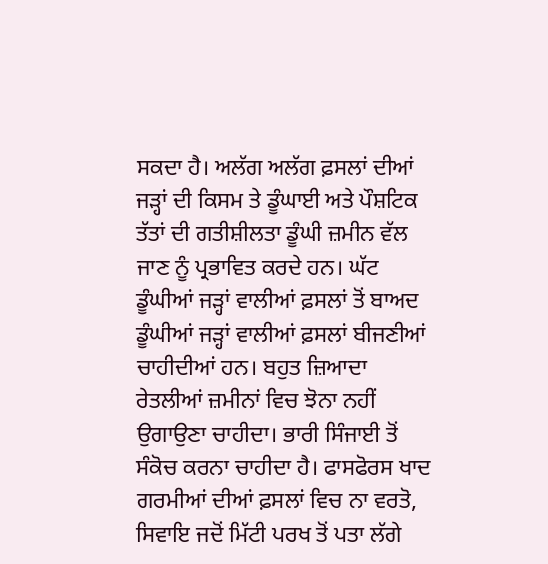ਸਕਦਾ ਹੈ। ਅਲੱਗ ਅਲੱਗ ਫ਼ਸਲਾਂ ਦੀਆਂ ਜੜ੍ਹਾਂ ਦੀ ਕਿਸਮ ਤੇ ਡੂੰਘਾਈ ਅਤੇ ਪੌਸ਼ਟਿਕ ਤੱਤਾਂ ਦੀ ਗਤੀਸ਼ੀਲਤਾ ਡੂੰਘੀ ਜ਼ਮੀਨ ਵੱਲ ਜਾਣ ਨੂੰ ਪ੍ਰਭਾਵਿਤ ਕਰਦੇ ਹਨ। ਘੱਟ ਡੂੰਘੀਆਂ ਜੜ੍ਹਾਂ ਵਾਲੀਆਂ ਫ਼ਸਲਾਂ ਤੋਂ ਬਾਅਦ ਡੂੰਘੀਆਂ ਜੜ੍ਹਾਂ ਵਾਲੀਆਂ ਫ਼ਸਲਾਂ ਬੀਜਣੀਆਂ ਚਾਹੀਦੀਆਂ ਹਨ। ਬਹੁਤ ਜ਼ਿਆਦਾ ਰੇਤਲੀਆਂ ਜ਼ਮੀਨਾਂ ਵਿਚ ਝੋਨਾ ਨਹੀਂ ਉਗਾਉਣਾ ਚਾਹੀਦਾ। ਭਾਰੀ ਸਿੰਜਾਈ ਤੋਂ ਸੰਕੋਚ ਕਰਨਾ ਚਾਹੀਦਾ ਹੈ। ਫਾਸਫੋਰਸ ਖਾਦ ਗਰਮੀਆਂ ਦੀਆਂ ਫ਼ਸਲਾਂ ਵਿਚ ਨਾ ਵਰਤੋ, ਸਿਵਾਇ ਜਦੋਂ ਮਿੱਟੀ ਪਰਖ ਤੋਂ ਪਤਾ ਲੱਗੇ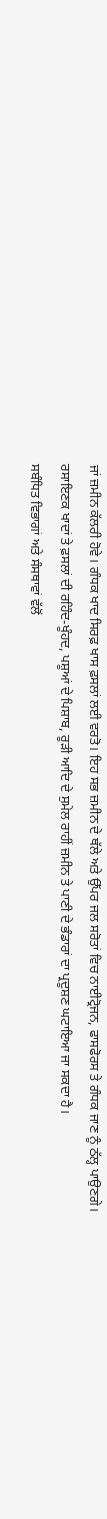ਜਾਂ ਜ਼ਮੀਨ ਕੱਲਰੀ ਹੋਵੇ। ਗੰਧਕ ਖਾਦ ਸਿਰਫ਼ ਖਾਸ ਫ਼ਸਲਾਂ ਲਈ ਵਰਤੋ। ਇਹ ਸਭ ਜ਼ਮੀਨ ਦੇ ਥੱਲੇ ਅਤੇ ਉੱਪਰ ਜਲ ਸਰੋਤਾਂ ਵਿਚ ਨਾਈਟ੍ਰੋਜਨ, ਫਾਸਫੋਰਸ ਤੇ ਗੰਧਕ ਜਾਣ ਨੂੰ ਠੱਲ੍ਹ ਪਾਉਣਗੇ।
ਰਸਾਇਣਕ ਖਾਦਾਂ ਤੇ ਫ਼ਸਲਾਂ ਦੀ ਰਹਿੰਦ-ਖੂੰਹਦ, ਪਸ਼ੂਆਂ ਦੇ ਪਿਸ਼ਾਬ, ਰੂੜੀ ਆਦਿ ਦੇ ਸੁਮੇਲ ਰਾਹੀਂ ਜ਼ਮੀਨ ਤੇ ਪਾਣੀ ਦੇ ਭੰਡਾਰਾਂ ਦਾ ਪ੍ਰਦੂਸ਼ਣ ਘਟਾਇਆ ਜਾ ਸਕਦਾ ਹੈ।
ਸਬੰਧਿਤ ਵਿਭਾਗਾਂ ਅਤੇ ਸੰਸਥਾਵਾਂ ਵੱਲੋਂ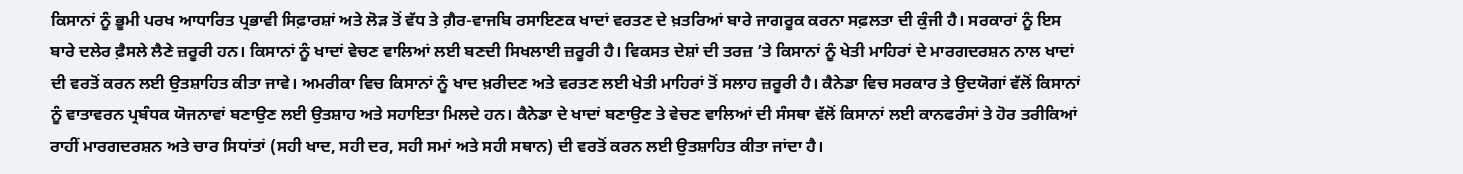ਕਿਸਾਨਾਂ ਨੂੰ ਭੂਮੀ ਪਰਖ ਆਧਾਰਿਤ ਪ੍ਰਭਾਵੀ ਸਿਫ਼ਾਰਸ਼ਾਂ ਅਤੇ ਲੋੜ ਤੋਂ ਵੱਧ ਤੇ ਗ਼ੈਰ-ਵਾਜਬਿ ਰਸਾਇਣਕ ਖਾਦਾਂ ਵਰਤਣ ਦੇ ਖ਼ਤਰਿਆਂ ਬਾਰੇ ਜਾਗਰੂਕ ਕਰਨਾ ਸਫ਼ਲਤਾ ਦੀ ਕੁੰਜੀ ਹੈ। ਸਰਕਾਰਾਂ ਨੂੰ ਇਸ ਬਾਰੇ ਦਲੇਰ ਫ਼ੈਸਲੇ ਲੈਣੇ ਜ਼ਰੂਰੀ ਹਨ। ਕਿਸਾਨਾਂ ਨੂੰ ਖਾਦਾਂ ਵੇਚਣ ਵਾਲਿਆਂ ਲਈ ਬਣਦੀ ਸਿਖਲਾਈ ਜ਼ਰੂਰੀ ਹੈ। ਵਿਕਸਤ ਦੇਸ਼ਾਂ ਦੀ ਤਰਜ਼ ’ਤੇ ਕਿਸਾਨਾਂ ਨੂੰ ਖੇਤੀ ਮਾਹਿਰਾਂ ਦੇ ਮਾਰਗਦਰਸ਼ਨ ਨਾਲ ਖਾਦਾਂ ਦੀ ਵਰਤੋਂ ਕਰਨ ਲਈ ਉਤਸ਼ਾਹਿਤ ਕੀਤਾ ਜਾਵੇ। ਅਮਰੀਕਾ ਵਿਚ ਕਿਸਾਨਾਂ ਨੂੰ ਖਾਦ ਖ਼ਰੀਦਣ ਅਤੇ ਵਰਤਣ ਲਈ ਖੇਤੀ ਮਾਹਿਰਾਂ ਤੋਂ ਸਲਾਹ ਜ਼ਰੂਰੀ ਹੈ। ਕੈਨੇਡਾ ਵਿਚ ਸਰਕਾਰ ਤੇ ਉਦਯੋਗਾਂ ਵੱਲੋਂ ਕਿਸਾਨਾਂ ਨੂੰ ਵਾਤਾਵਰਨ ਪ੍ਰਬੰਧਕ ਯੋਜਨਾਵਾਂ ਬਣਾਉਣ ਲਈ ਉਤਸ਼ਾਹ ਅਤੇ ਸਹਾਇਤਾ ਮਿਲਦੇ ਹਨ। ਕੈਨੇਡਾ ਦੇ ਖਾਦਾਂ ਬਣਾਉਣ ਤੇ ਵੇਚਣ ਵਾਲਿਆਂ ਦੀ ਸੰਸਥਾ ਵੱਲੋਂ ਕਿਸਾਨਾਂ ਲਈ ਕਾਨਫਰੰਸਾਂ ਤੇ ਹੋਰ ਤਰੀਕਿਆਂ ਰਾਹੀਂ ਮਾਰਗਦਰਸ਼ਨ ਅਤੇ ਚਾਰ ਸਿਧਾਂਤਾਂ (ਸਹੀ ਖਾਦ, ਸਹੀ ਦਰ, ਸਹੀ ਸਮਾਂ ਅਤੇ ਸਹੀ ਸਥਾਨ) ਦੀ ਵਰਤੋਂ ਕਰਨ ਲਈ ਉਤਸ਼ਾਹਿਤ ਕੀਤਾ ਜਾਂਦਾ ਹੈ।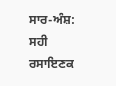ਸਾਰ-ਅੰਸ਼: ਸਹੀ ਰਸਾਇਣਕ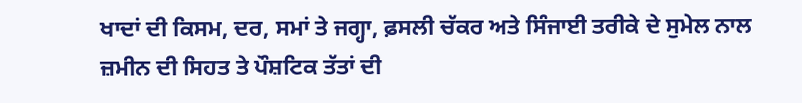ਖਾਦਾਂ ਦੀ ਕਿਸਮ, ਦਰ, ਸਮਾਂ ਤੇ ਜਗ੍ਹਾ, ਫ਼ਸਲੀ ਚੱਕਰ ਅਤੇ ਸਿੰਜਾਈ ਤਰੀਕੇ ਦੇ ਸੁਮੇਲ ਨਾਲ ਜ਼ਮੀਨ ਦੀ ਸਿਹਤ ਤੇ ਪੌਸ਼ਟਿਕ ਤੱਤਾਂ ਦੀ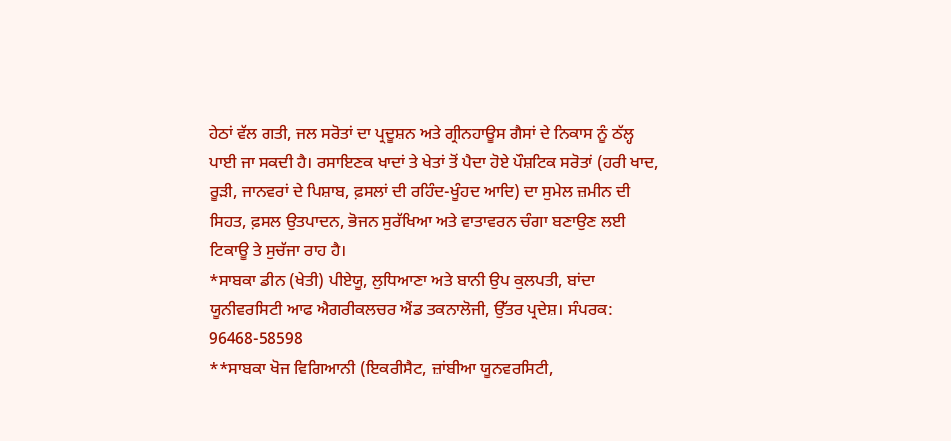ਹੇਠਾਂ ਵੱਲ ਗਤੀ, ਜਲ ਸਰੋਤਾਂ ਦਾ ਪ੍ਰਦੂਸ਼ਨ ਅਤੇ ਗ੍ਰੀਨਹਾਊਸ ਗੈਸਾਂ ਦੇ ਨਿਕਾਸ ਨੂੰ ਠੱਲ੍ਹ ਪਾਈ ਜਾ ਸਕਦੀ ਹੈ। ਰਸਾਇਣਕ ਖਾਦਾਂ ਤੇ ਖੇਤਾਂ ਤੋਂ ਪੈਦਾ ਹੋਏ ਪੌਸ਼ਟਿਕ ਸਰੋਤਾਂ (ਹਰੀ ਖਾਦ, ਰੂੜੀ, ਜਾਨਵਰਾਂ ਦੇ ਪਿਸ਼ਾਬ, ਫ਼ਸਲਾਂ ਦੀ ਰਹਿੰਦ-ਖੂੰਹਦ ਆਦਿ) ਦਾ ਸੁਮੇਲ ਜ਼ਮੀਨ ਦੀ ਸਿਹਤ, ਫ਼ਸਲ ਉਤਪਾਦਨ, ਭੋਜਨ ਸੁਰੱਖਿਆ ਅਤੇ ਵਾਤਾਵਰਨ ਚੰਗਾ ਬਣਾਉਣ ਲਈ ਟਿਕਾਊ ਤੇ ਸੁਚੱਜਾ ਰਾਹ ਹੈ।
*ਸਾਬਕਾ ਡੀਨ (ਖੇਤੀ) ਪੀਏਯੂ, ਲੁਧਿਆਣਾ ਅਤੇ ਬਾਨੀ ਉਪ ਕੁਲਪਤੀ, ਬਾਂਦਾ ਯੂਨੀਵਰਸਿਟੀ ਆਫ ਐਗਰੀਕਲਚਰ ਐਂਡ ਤਕਨਾਲੋਜੀ, ਉੱਤਰ ਪ੍ਰਦੇਸ਼। ਸੰਪਰਕ: 96468-58598
**ਸਾਬਕਾ ਖੋਜ ਵਿਗਿਆਨੀ (ਇਕਰੀਸੈਟ, ਜ਼ਾਂਬੀਆ ਯੂਨਵਰਸਿਟੀ,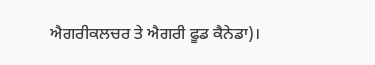ਐਗਰੀਕਲਚਰ ਤੇ ਐਗਰੀ ਫੂਡ ਕੈਨੇਡਾ)।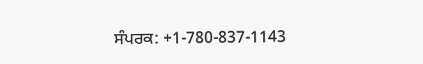ਸੰਪਰਕ: +1-780-837-1143